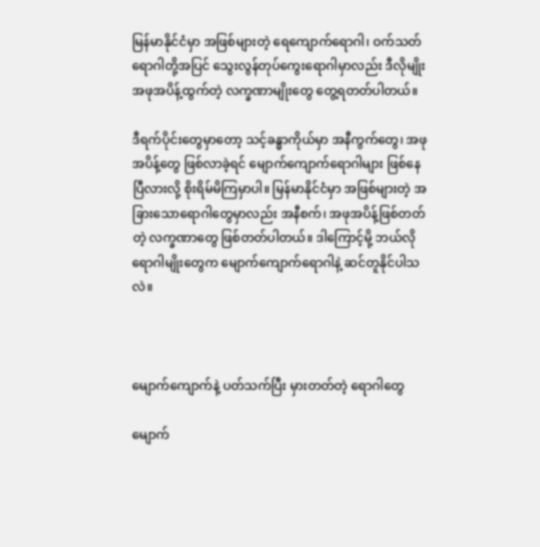မြန်မာနိုင်ငံမှာ အဖြစ်များတဲ့ ရေကျောက်ရောဂါ၊ ဝက်သတ်ရောဂါတို့အပြင် သွေးလွန်တုပ်ကွေးရောဂါမှာလည်း ဒီလိုမျိုး အဖုအပိန့်ထွက်တဲ့ လက္ခဏာမျိုးတွေ တွေ့ရတတ်ပါတယ်။

ဒီရက်ပိုင်းတွေမှာတော့ သင့်ခန္ဓာကိုယ်မှာ အနီကွက်တွေ၊ အဖုအပိန့်တွေ ဖြစ်လာခဲ့ရင် မျောက်ကျောက်ရောဂါများ ဖြစ်နေပြီလားလို့ စိုးရိမ်မိကြမှာပါ။ မြန်မာနိုင်ငံမှာ အဖြစ်များတဲ့ အခြားသောရောဂါတွေမှာလည်း အနီစက်၊ အဖုအပိန့်ဖြစ်တတ်တဲ့ လက္ခဏာတွေ ဖြစ်တတ်ပါတယ်။ ဒါကြောင့်မို့ ဘယ်လိုရောဂါမျိုးတွေက မျောက်ကျောက်ရောဂါနဲ့ ဆင်တူနိုင်ပါသလဲ။



မျောက်ကျောက်နဲ့ ပတ်သက်ပြီး မှားတတ်တဲ့ ရောဂါတွေ

မျောက်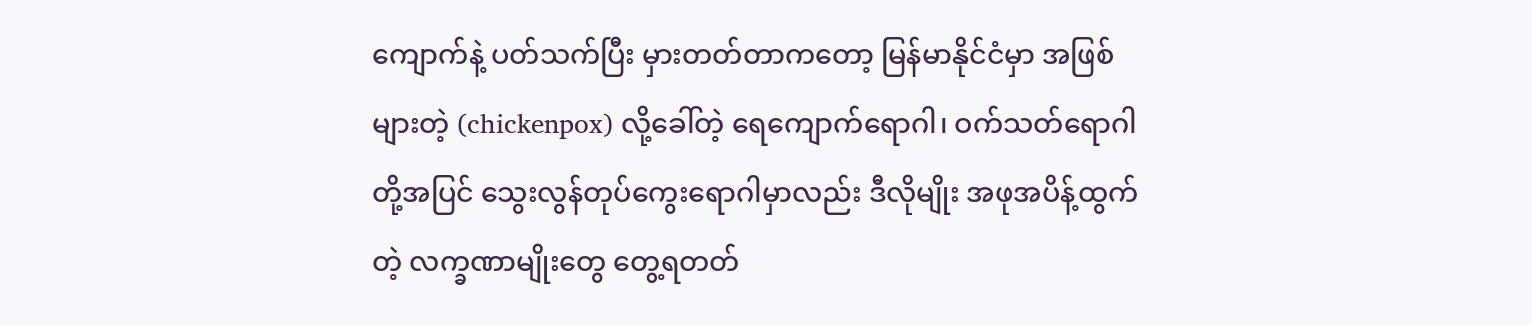ကျောက်နဲ့ ပတ်သက်ပြီး မှားတတ်တာကတော့ မြန်မာနိုင်ငံမှာ အဖြစ်များတဲ့ (chickenpox) လို့ခေါ်တဲ့ ရေကျောက်ရောဂါ၊ ဝက်သတ်ရောဂါတို့အပြင် သွေးလွန်တုပ်ကွေးရောဂါမှာလည်း ဒီလိုမျိုး အဖုအပိန့်ထွက်တဲ့ လက္ခဏာမျိုးတွေ တွေ့ရတတ်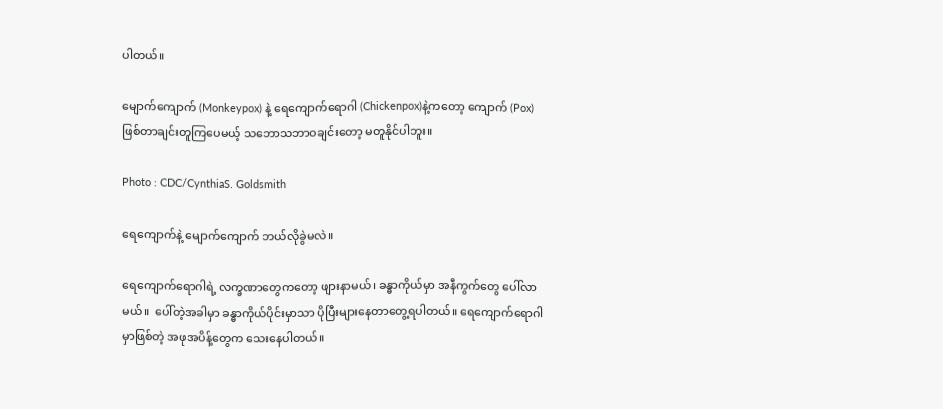ပါတယ်။

မျောက်ကျောက် (Monkeypox) နဲ့ ရေကျောက်ရောဂါ (Chickenpox)နဲ့ကတော့ ကျောက် (Pox) ဖြစ်တာချင်းတူကြပေမယ့် သဘောသဘာဝချင်းတော့ မတူနိုင်ပါဘူး။

Photo : CDC/CynthiaS. Goldsmith

ရေကျောက်နဲ့ မျောက်ကျောက် ဘယ်လိုခွဲမလဲ။

ရေကျောက်ရောဂါရဲ့ လက္ခဏာတွေကတော့ ဖျားနာမယ်၊ ခန္ဓာကိုယ်မှာ အနီကွက်တွေ ပေါ်လာမယ်။  ပေါ်တဲ့အခါမှာ ခန္ဓာကိုယ်ပိုင်းမှာသာ ပိုပြီးများနေတာတွေ့ရပါတယ်။ ရေကျောက်ရောဂါမှာဖြစ်တဲ့ အဖုအပိန့်တွေက သေးနေပါတယ်။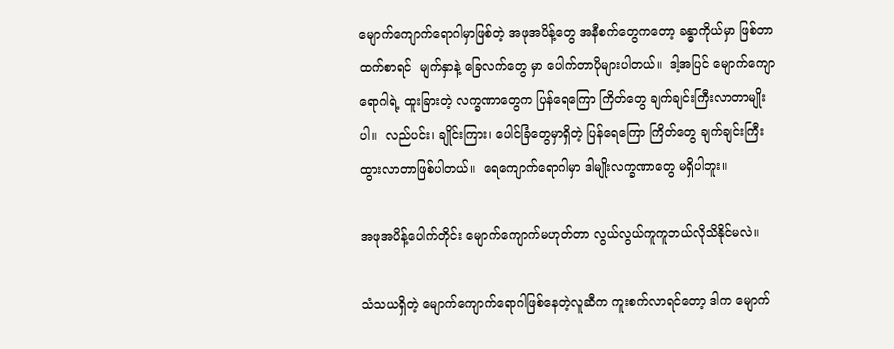မျောက်ကျောက်ရောဂါမှာဖြစ်တဲ့ အဖုအပိန့်တွေ အနီစက်တွေကတော့ ခန္ဓာကိုယ်မှာ ဖြစ်တာထက်စာရင်  မျက်နှာနဲ့ ခြေလက်တွေ မှာ ပေါက်တာပိုများပါတယ်။  ဒါ့အပြင် မျောက်ကျော ရောဂါရဲ့ ထူးခြားတဲ့ လက္ခဏာတွေက ပြန်ရေကြော ကြိတ်တွေ ချက်ချင်းကြီးလာတာမျိုးပါ။  လည်ပင်း၊ ချိုင်းကြား၊ ပေါင်ခြံတွေမှာရှိတဲ့ ပြန်ရေကြော ကြိတ်တွေ ချက်ချင်းကြီးထွားလာတာဖြစ်ပါတယ်။  ရေကျောက်ရောဂါမှာ ဒါမျိုးလက္ခဏာတွေ မရှိပါဘူး။

အဖုအပိန့်ပေါက်တိုင်း မျောက်ကျောက်မဟုတ်တာ လွယ်လွယ်ကူကူဘယ်လိုသိနိုင်မလဲ။

သံသယရှိတဲ့ မျောက်ကျောက်ရောဂါဖြစ်နေတဲ့လူဆီက ကူးစက်လာရင်တော့ ဒါက မျောက်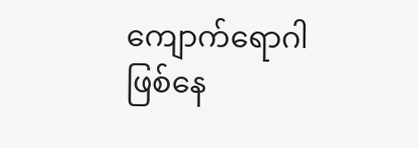ကျောက်ရောဂါဖြစ်နေ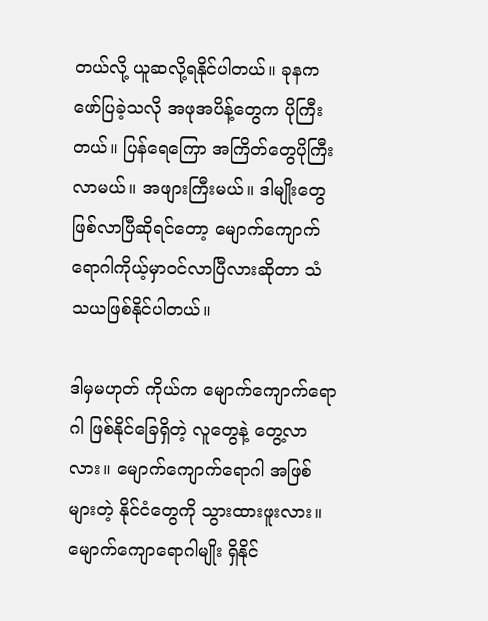တယ်လို့ ယူဆလို့ရနိုင်ပါတယ်။ ခုနက ဖော်ပြခဲ့သလို အဖုအပိန့်တွေက ပိုကြီးတယ်။ ပြန်ရေကြော အကြိတ်တွေပိုကြီးလာမယ်။ အဖျားကြီးမယ်။ ဒါမျိုးတွေဖြစ်လာပြီဆိုရင်တော့ မျောက်ကျောက် ရောဂါကိုယ့်မှာဝင်လာပြီလားဆိုတာ သံသယဖြစ်နိုင်ပါတယ်။

ဒါမှမဟုတ် ကိုယ်က မျောက်ကျောက်ရောဂါ ဖြစ်နိုင်ခြေရှိတဲ့ လူတွေနဲ့ တွေ့လာလား။ မျောက်ကျောက်ရောဂါ အဖြစ်များတဲ့ နိုင်ငံတွေကို သွားထားဖူးလား။ မျောက်ကျောရောဂါမျိုး ရှိနိုင်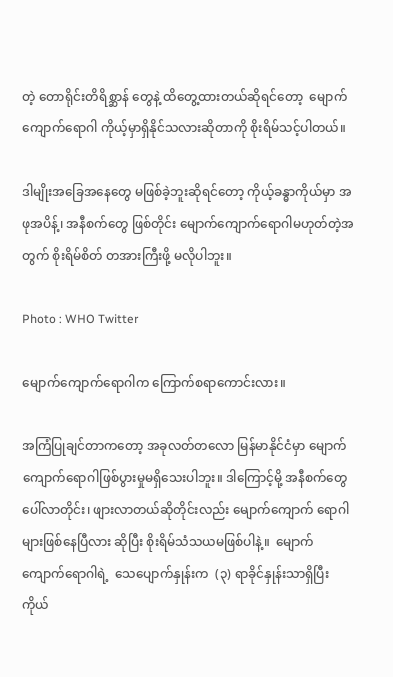တဲ့ တောရိုင်းတိရိစ္ဆာန် တွေနဲ့ ထိတွေ့ထားတယ်ဆိုရင်တော့  မျောက်ကျောက်ရောဂါ ကိုယ့်မှာရှိနိုင်သလားဆိုတာကို စိုးရိမ်သင့်ပါတယ်။

ဒါမျိုးအခြေအနေတွေ မဖြစ်ခဲ့ဘူးဆိုရင်တော့ ကိုယ့်ခန္ဓာကိုယ်မှာ အဖုအပိန့်၊ အနီစက်တွေ ဖြစ်တိုင်း မျောက်ကျောက်ရောဂါမဟုတ်တဲ့အတွက် စိုးရိမ်စိတ် တအားကြီးဖို့ မလိုပါဘူး။

Photo : WHO Twitter

မျောက်ကျောက်ရောဂါက ကြောက်စရာကောင်းလား။

အကြံပြုချင်တာကတော့ အခုလတ်တလော မြန်မာနိုင်ငံမှာ မျောက်ကျောက်ရောဂါဖြစ်ပွားမှုမရှိသေးပါဘူး။ ဒါကြောင့်မို့ အနီစက်တွေ ပေါ်လာတိုင်း၊ ဖျားလာတယ်ဆိုတိုင်းလည်း မျောက်ကျောက် ရောဂါများဖြစ်နေပြီလား ဆိုပြီး စိုးရိမ်သံသယမဖြစ်ပါနဲ့။  မျောက်ကျောက်ရောဂါရဲ့  သေပျောက်နှုန်းက  (၃) ရာခိုင်နှုန်းသာရှိပြီး  ကိုယ်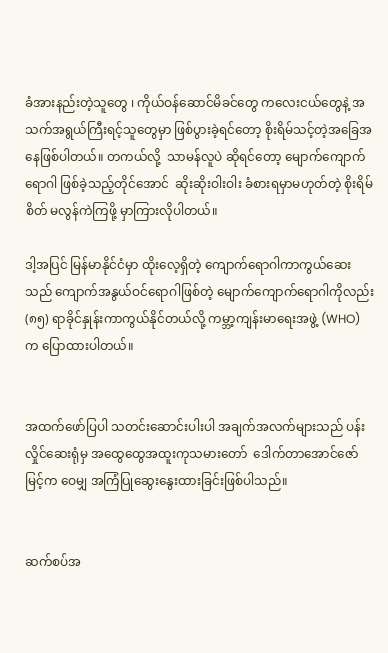ခံအားနည်းတဲ့သူတွေ ၊ ကိုယ်ဝန်ဆောင်မိခင်တွေ ကလေးငယ်တွေနဲ့ အသက်အရွယ်ကြီးရင့်သူတွေမှာ ဖြစ်ပွားခဲ့ရင်တော့ စိုးရိမ်သင့်တဲ့အခြေအနေဖြစ်ပါတယ်။ တကယ်လို့  သာမန်လူပဲ ဆိုရင်တော့ မျောက်ကျောက်ရောဂါ ဖြစ်ခဲ့သည့်တိုင်အောင်  ဆိုးဆိုးဝါးဝါး ခံစားရမှာမဟုတ်တဲ့ စိုးရိမ်စိတ် မလွန်ကဲကြဖို့ မှာကြားလိုပါတယ်။

ဒါ့အပြင် မြန်မာနိုင်ငံမှာ ထိုးလေ့ရှိတဲ့ ကျောက်ရောဂါကာကွယ်ဆေးသည် ကျောက်အနွယ်ဝင်ရောဂါဖြစ်တဲ့ မျောက်ကျောက်ရောဂါကိုလည်း (၈၅) ရာခိုင်နှုန်းကာကွယ်နိုင်တယ်လို့ ကမ္ဘာ့ကျန်းမာရေးအဖွဲ့ (WHO) က ပြောထားပါတယ်။


အထက်ဖော်ပြပါ သတင်းဆောင်းပါးပါ အချက်အလက်များသည် ပန်းလှိုင်ဆေးရုံမှ အထွေထွေအထူးကုသမားတော်  ဒေါက်တာအောင်ဇော်မြင့်က ဝေမျှ အကြံပြုဆွေးနွေးထားခြင်းဖြစ်ပါသည်။


ဆက်စပ်အ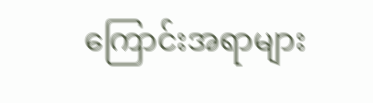ကြောင်းအရာများ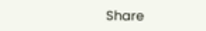Share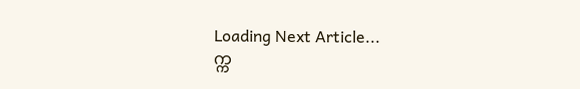Loading Next Article...
က္က